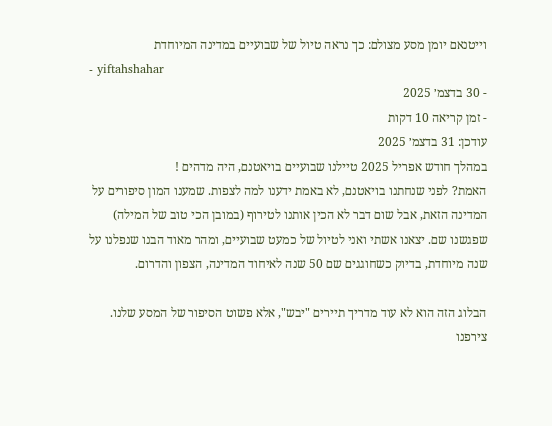וייטנאם יומן מסע מצולם: כך נראה טיול של שבועיים במדינה המיוחדת
- yiftahshahar
- 30 בדצמ׳ 2025
- זמן קריאה 10 דקות
עודכן: 31 בדצמ׳ 2025
במהלך חודש אפריל 2025 טיילנו שבועיים בויאטנם, היה מדהים !
האמת? לפני שנחתנו בויאטנם, לא באמת ידענו למה לצפות. שמענו המון סיפורים על המדינה הזאת, אבל שום דבר לא הכין אותנו לטירוף (במובן הכי טוב של המילה) שפגשנו שם. יצאנו אשתי ואני לטיול של כמעט שבועיים, ומהר מאוד הבנו שנפלנו על שנה מיוחדת, בדיוק כשחוגגים שם 50 שנה לאיחוד המדינה, הצפון והדרום.

הבלוג הזה הוא לא עוד מדריך תיירים "יבש", אלא פשוט הסיפור של המסע שלנו.
צירפנו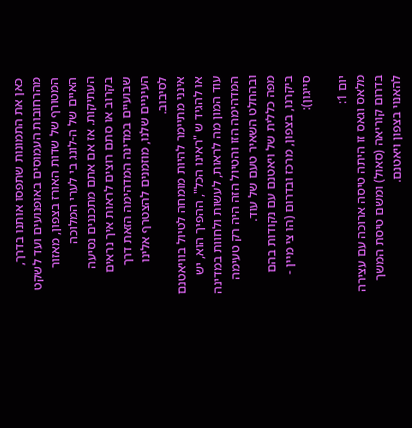כאן את התמונות שתפסו אותנו בדרך, מהרחובות העמוסים באופנועים ועד לשקט המטורף של שדות האורז בצפון, מאזור האיים של ה-לונג בי לערי המלוכה העתיקות. אז אם אתם מתכננים נסיעה בקרוב או סתם רוצים לראות איך נראים שבועיים במדינה המדהימה הזאת דרך העיניים שלנו, מוזמנים להצטרף אלינו לסיבוב.
אינני מתיימר להיות מומחה לטיול בוויאטנם או להגיד ש "ראינו הכל", ההפיך הוא, יש עוד המון מה לראות, לעשות ולחוות במדינה המדהימה הזו והטיול הזה היה רק טעימה ובהחלט השאיר טעם של עוד.
מפה כללית של ויאטנם עם נקודות בהם ביקרנו, בצפון, מרכז ובדרום (הו צי מיין - סייגון):

יום 1:
מלאס וגאס זו היתה טיסה ארוכה עם עצירה בדרום קוריאה (סאול) ומשם טיסת המשך להאנוי בצפון ויאטנם.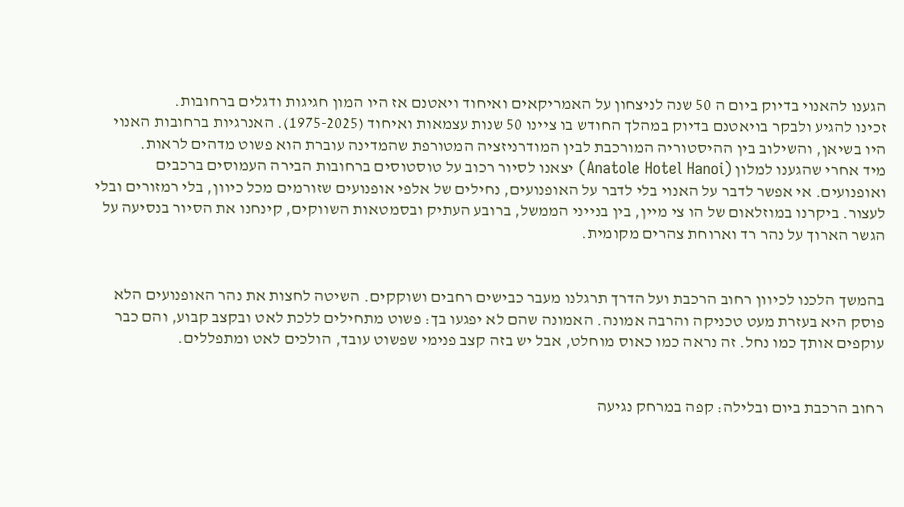הגענו להאנוי בדיוק ביום ה 50 שנה לניצחון על האמריקאים ואיחוד ויאטנם אז היו המון חגיגות ודגלים ברחובות.
זכינו להגיע ולבקר בויאטנם בדיוק במהלך החודש בו ציינו 50 שנות עצמאות ואיחוד (1975-2025). האנרגיות ברחובות האנוי היו בשיאן, והשילוב בין ההיסטוריה המורכבת לבין המודרניזציה המטורפת שהמדינה עוברת הוא פשוט מדהים לראות.
מיד אחרי שהגענו למלון (Anatole Hotel Hanoi) יצאנו לסיור רכוב על טוסטוסים ברחובות הבירה העמוסים ברכבים ואופנועים. אי אפשר לדבר על האנוי בלי לדבר על האופנועים, נחילים של אלפי אופנועים שזורמים מכל כיוון, בלי רמזורים ובלי לעצור. ביקרנו במוזלאום של הו צי מיין, בין בנייני הממשל, ברובע העתיק ובסמטאות השווקים, קינחנו את הסיור בנסיעה על הגשר הארוך על נהר רד וארוחת צהרים מקומית.


בהמשך הלכנו לכיוון רחוב הרכבת ועל הדרך תרגלנו מעבר כבישים רחבים ושוקקים. השיטה לחצות את נהר האופנועים הלא פוסק היא בעזרת מעט טכניקה והרבה אמונה. האמונה שהם לא יפגעו בך: פשוט מתחילים ללכת לאט ובקצב קבוע, והם כבר עוקפים אותך כמו נחל. זה נראה כמו כאוס מוחלט, אבל יש בזה קצב פנימי שפשוט עובד, הולכים לאט ומתפללים.


רחוב הרכבת ביום ובלילה: קפה במרחק נגיעה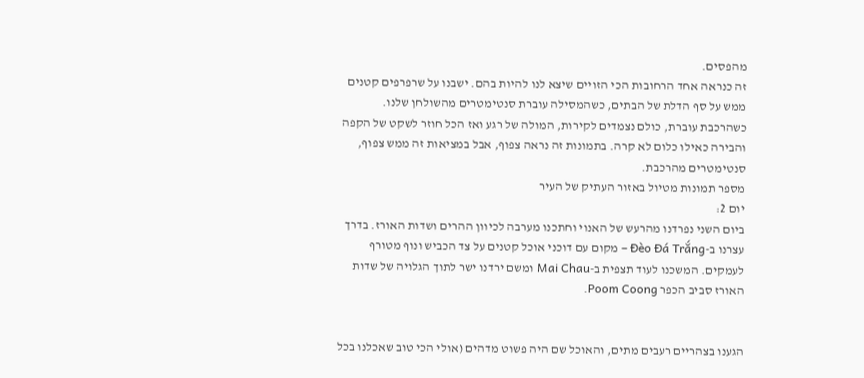מהפסים.
זה כנראה אחד הרחובות הכי הזויים שיצא לנו להיות בהם. ישבנו על שרפרפים קטנים ממש על סף הדלת של הבתים, כשהמסילה עוברת סנטימטרים מהשולחן שלנו. כשהרכבת עוברת, כולם נצמדים לקירות, המולה של רגע ואז הכל חוזר לשקט של הקפה והבירה כאילו כלום לא קרה. בתמונות זה נראה צפוף, אבל במציאות זה ממש צפוף, סנטימטרים מהרכבת.
מספר תמונות מטיול באזור העתיק של העיר
יום 2:
ביום השני נפרדנו מהרעש של האנוי וחתכנו מערבה לכיוון ההרים ושדות האורז. בדרך עצרנו ב-Đèo Đá Trắng – מקום עם דוכני אוכל קטנים על צד הכביש ונוף מטורף לעמקים. המשכנו לעוד תצפית ב-Mai Chau ומשם ירדנו ישר לתוך הגלויה של שדות האורז סביב הכפר Poom Coong.


הגענו בצהריים רעבים מתים, והאוכל שם היה פשוט מדהים (אולי הכי טוב שאכלנו בכל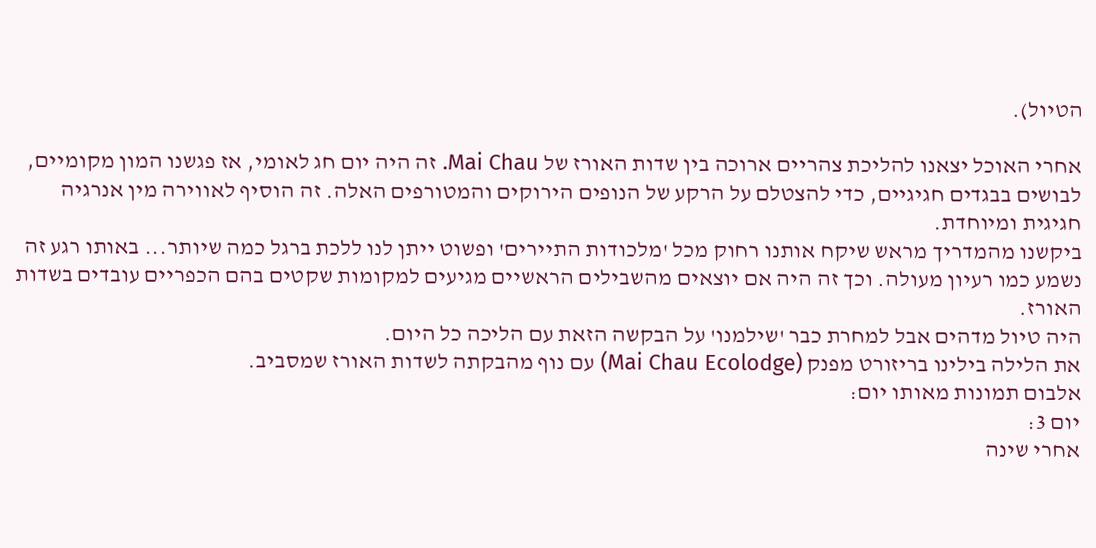הטיול).

אחרי האוכל יצאנו להליכת צהריים ארוכה בין שדות האורז של Mai Chau. זה היה יום חג לאומי, אז פגשנו המון מקומיים, לבושים בבגדים חגיגיים, כדי להצטלם על הרקע של הנופים הירוקים והמטורפים האלה. זה הוסיף לאווירה מין אנרגיה חגיגית ומיוחדת.
ביקשנו מהמדריך מראש שיקח אותנו רחוק מכל 'מלכודות התיירים' ופשוט ייתן לנו ללכת ברגל כמה שיותר... באותו רגע זה נשמע כמו רעיון מעולה. וכך זה היה אם יוצאים מהשבילים הראשיים מגיעים למקומות שקטים בהם הכפריים עובדים בשדות האורז.
היה טיול מדהים אבל למחרת כבר 'שילמנו' על הבקשה הזאת עם הליכה כל היום.
את הלילה בילינו בריזורט מפנק (Mai Chau Ecolodge) עם נוף מהבקתה לשדות האורז שמסביב.
אלבום תמונות מאותו יום:
יום 3:
אחרי שינה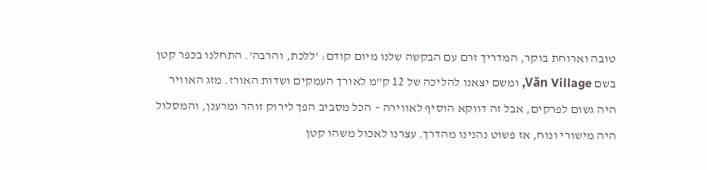טובה וארוחת בוקר, המדריך זרם עם הבקשה שלנו מיום קודם: 'ללכת, והרבה'. התחלנו בכפר קטן בשם Văn Village, ומשם יצאנו להליכה של 12 ק"מ לאורך העמקים ושדות האורז. מזג האוויר היה גשום לפרקים, אבל זה דווקא הוסיף לאווירה – הכל מסביב הפך לירוק זוהר ומרענן, והמסלול היה מישורי ונוח, אז פשוט נהנינו מהדרך. עצרנו לאכול משהו קטן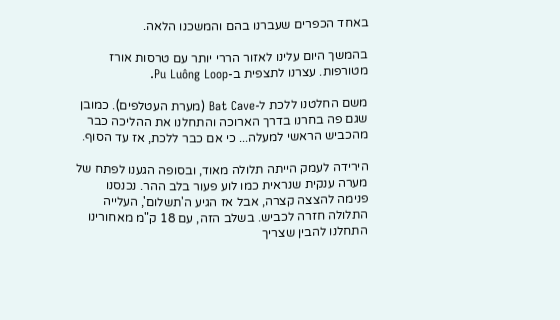באחד הכפרים שעברנו בהם והמשכנו הלאה.

בהמשך היום עלינו לאזור הררי יותר עם טרסות אורז מטורפות. עצרנו לתצפית ב-Pu Luông Loop.

משם החלטנו ללכת ל-Bat Cave (מערת העטלפים). כמובן שגם פה בחרנו בדרך הארוכה והתחלנו את ההליכה כבר מהכביש הראשי למעלה... כי אם כבר ללכת, אז עד הסוף.

הירידה לעמק הייתה תלולה מאוד, ובסופה הגענו לפתח של מערה ענקית שנראית כמו לוע פעור בלב ההר. נכנסנו פנימה להצצה קצרה, אבל אז הגיע ה'תשלום', העלייה התלולה חזרה לכביש. בשלב הזה, עם 18 ק"מ מאחורינו התחלנו להבין שצריך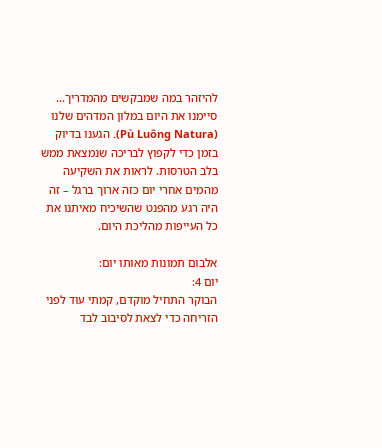להיזהר במה שמבקשים מהמדריך...
סיימנו את היום במלון המדהים שלנו (Pù Luông Natura). הגענו בדיוק בזמן כדי לקפוץ לבריכה שנמצאת ממש בלב הטרסות. לראות את השקיעה מהמים אחרי יום כזה ארוך ברגל – זה היה רגע מהפנט שהשיכיח מאיתנו את כל העייפות מהליכת היום.

אלבום תמונות מאותו יום:
יום 4:
הבוקר התחיל מוקדם, קמתי עוד לפני הזריחה כדי לצאת לסיבוב לבד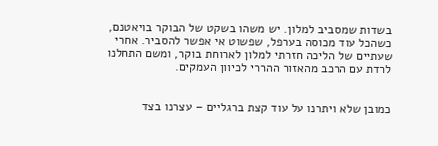בשדות שמסביב למלון. יש משהו בשקט של הבוקר בויאטנם, כשהכל עוד מכוסה בערפל, שפשוט אי אפשר להסביר. אחרי שעתיים של הליכה חזרתי למלון לארוחת בוקר, ומשם התחלנו לרדת עם הרכב מהאזור ההררי לכיוון העמקים.


כמובן שלא ויתרנו על עוד קצת ברגליים – עצרנו בצד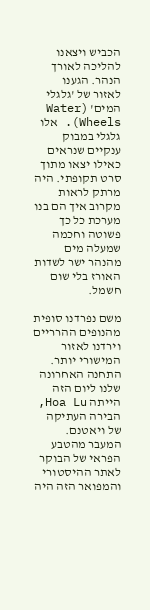הכביש ויצאנו להליכה לאורך הנהר. הגענו לאזור של 'גלגלי המים' (Water Wheels). אלו גלגלי במבוק ענקיים שנראים כאילו יצאו מתוך סרט תקופתי. היה מרתק לראות מקרוב איך הם בנו מערכת כל כך פשוטה וחכמה שמעלה מים מהנהר ישר לשדות האורז בלי שום חשמל.

משם נפרדנו סופית מהנופים ההרריים וירדנו לאזור המישורי יותר. התחנה האחרונה שלנו ליום הזה הייתה Hoa Lu, הבירה העתיקה של ויאטנם. המעבר מהטבע הפראי של הבוקר לאתר ההיסטורי והמפואר הזה היה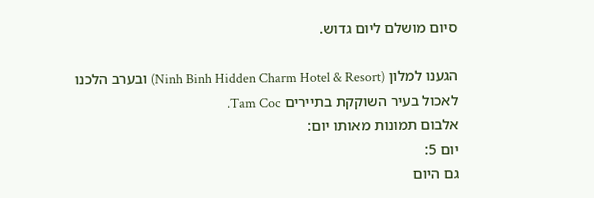סיום מושלם ליום גדוש.

הגענו למלון (Ninh Binh Hidden Charm Hotel & Resort) ובערב הלכנו לאכול בעיר השוקקת בתיירים Tam Coc.
אלבום תמונות מאותו יום:
יום 5:
גם היום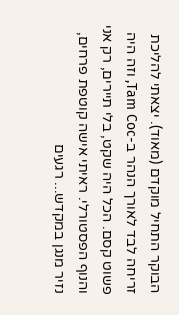הבוקר התחיל מוקדם (מאוד). יצאתי להליכת זריחה לבד לאורך הנהר ב-Tam Coc, וזה היה פשוט קסם. הכל היה שקט, בלי תיירים, רק אני והנוף הפסטורלי. ראיתי אישה קוטפת פרחים, נזיר מנגן במקדש... רגעים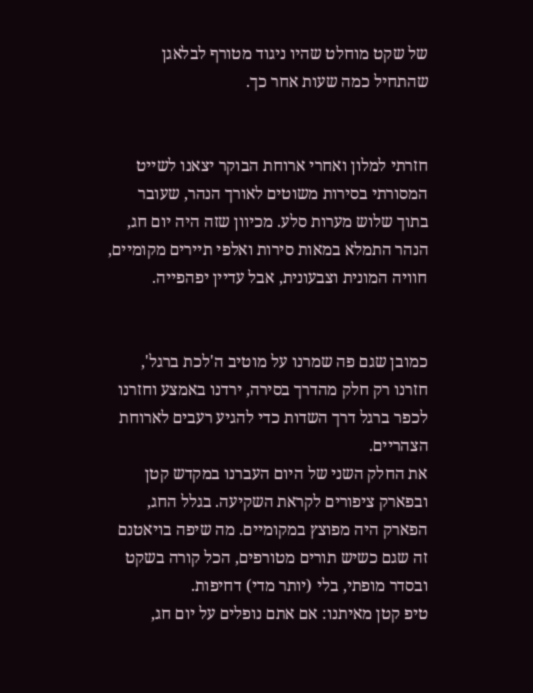של שקט מוחלט שהיו ניגוד מטורף לבלאגן שהתחיל כמה שעות אחר כך.


חזרתי למלון ואחרי ארוחת הבוקר יצאנו לשייט המסורתי בסירות משוטים לאורך הנהר, שעובר בתוך שלוש מערות סלע. מכיוון שזה היה יום חג, הנהר התמלא במאות סירות ואלפי תיירים מקומיים, חוויה המונית וצבעונית, אבל עדיין יפהפייה.


כמובן שגם פה שמרנו על מוטיב ה'לכת ברגל', חזרנו רק חלק מהדרך בסירה, ירדנו באמצע וחזרנו לכפר ברגל דרך השדות כדי להגיע רעבים לארוחת הצהריים.
את החלק השני של היום העברנו במקדש קטן ובפארק ציפורים לקראת השקיעה. בגלל החג, הפארק היה מפוצץ במקומיים. מה שיפה בויאטנם זה שגם כשיש תורים מטורפים, הכל קורה בשקט ובסדר מופתי, בלי (יותר מדי) דחיפות.
טיפ קטן מאיתנו: אם אתם נופלים על יום חג,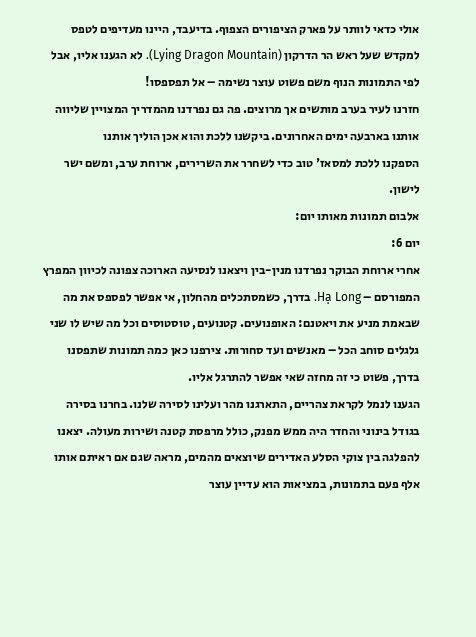אולי כדאי לוותר על פארק הציפורים הצפוף. בדיעבד, היינו מעדיפים לטפס למקדש שעל ראש הר הדרקון (Lying Dragon Mountain). לא הגענו אליו, אבל לפי התמונות הנוף משם פשוט עוצר נשימה – אל תפספסו!
חזרנו לעיר בערב מותשים אך מרוצים. פה גם נפרדנו מהמדריך המצויין שליווה אותנו בארבעה ימים האחרונים. ביקשנו ללכת והוא אכן הוליך אותנו
הספקנו ללכת למסאז' טוב כדי לשחרר את השרירים, ארוחת ערב, ומשם ישר לישון.
אלבום תמונות מאותו יום:
יום 6:
אחרי ארוחת הבוקר נפרדנו מנין-בין ויצאנו לנסיעה הארוכה צפונה לכיוון המפרץ המפורסם – Hạ Long. בדרך, כשמסתכלים מהחלון, אי אפשר לפספס את מה שבאמת מניע את ויאטנם: האופנועים. קטנועים, טוסטוסים וכל מה שיש לו שני גלגלים סוחב הכל – מאנשים ועד סחורות. צירפנו כאן כמה תמונות שתפסנו בדרך, פשוט כי זה מחזה שאי אפשר להתרגל אליו.
הגענו לנמל לקראת צהריים, התארגנו מהר ועלינו לסירה שלנו. בחרנו בסירה בגודל בינוני והחדר היה ממש מפנק, כולל מרפסת קטנה ושירות מעולה. יצאנו להפלגה בין צוקי הסלע האדירים שיוצאים מהמים, מראה שגם אם ראיתם אותו אלף פעם בתמונות, במציאות הוא עדיין עוצר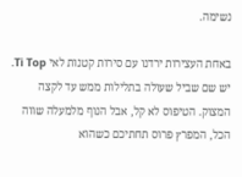נשימה.

באחת העצירות ירדנו עם סירות קטנות לאי Ti Top. יש שם שביל שעולה בתלילות ממש עד לקצה המצוק. הטיפוס לא קל, אבל הנוף מלמעלה שווה הכל, המפרץ פרוס תחתיכם כשהוא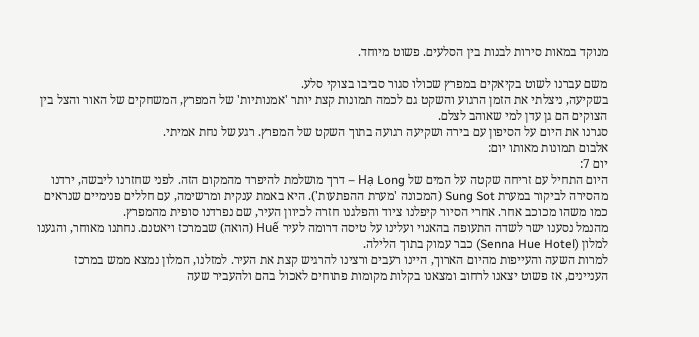מנוקד במאות סירות לבנות בין הסלעים. פשוט מיוחד.

משם עברנו לשוט בקיאקים במפרץ שכולו סגור סביבו בצוקי סלע.
בשקיעה, ניצלתי את הזמן הרגוע והשקט גם לכמה תמונות קצת יותר 'אמנותיות' של המפרץ, המשחקים של האור והצל בין הצוקים הם גן עדן למי שאוהב לצלם.
סגרנו את היום על הסיפון עם בירה ושקיעה רגועה בתוך השקט של המפרץ. רגע של נחת אמיתי.
אלבום תמונות מאותו יום:
יום 7:
היום התחיל עם זריחה שקטה על המים של Hạ Long – דרך מושלמת להיפרד מהמקום הזה. לפני שחזרנו ליבשה, ירדנו מהסירה לביקור במערת Sung Sot (המכונה 'מערת ההפתעות'). היא באמת ענקית ומרשימה, עם חללים פנימיים שנראים כמו משהו מכוכב אחר. אחרי הסיור קיפלנו ציוד והפלגנו חזרה לכיוון העיר, שם נפרדנו סופית מהמפרץ.
מהנמל נסענו ישר לשדה התעופה בהאנוי ועלינו על טיסה דרומה לעיר Huế (הואה) שבמרכז ויאטנם. נחתנו מאוחר, והגענו למלון (Senna Hue Hotel) כבר עמוק בתוך הלילה.
למרות השעה והעייפות מהיום הארוך, היינו רעבים ורצינו להרגיש קצת את העיר. למזלנו, המלון נמצא ממש במרכז העניינים, אז פשוט יצאנו לרחוב ומצאנו בקלות מקומות פתוחים לאכול בהם ולהעביר שעה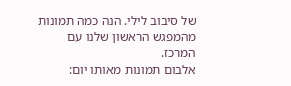של סיבוב לילי. הנה כמה תמונות מהמפגש הראשון שלנו עם המרכז.
אלבום תמונות מאותו יום: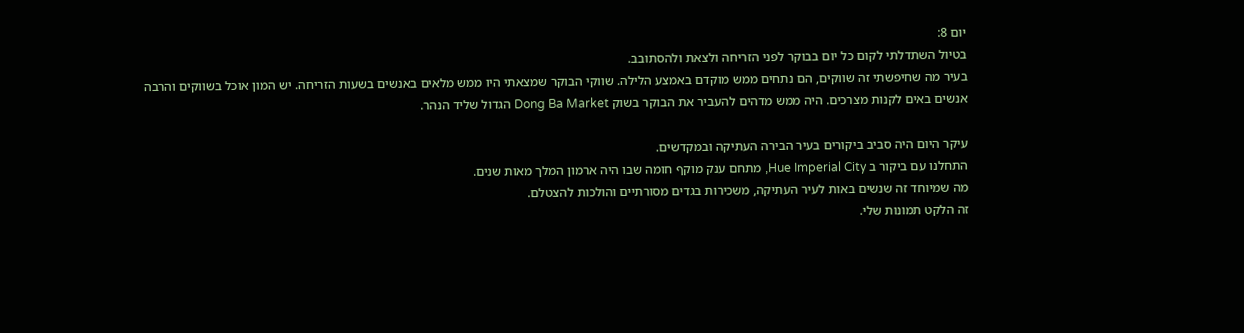יום 8:
בטיול השתדלתי לקום כל יום בבוקר לפני הזריחה ולצאת ולהסתובב.
בעיר מה שחיפשתי זה שווקים, הם נתחים ממש מוקדם באמצע הלילה. שווקי הבוקר שמצאתי היו ממש מלאים באנשים בשעות הזריחה. יש המון אוכל בשווקים והרבה אנשים באים לקנות מצרכים. היה ממש מדהים להעביר את הבוקר בשוק Dong Ba Market הגדול שליד הנהר.

עיקר היום היה סביב ביקורים בעיר הבירה העתיקה ובמקדשים.
התחלנו עם ביקור ב Hue Imperial City, מתחם ענק מוקף חומה שבו היה ארמון המלך מאות שנים.
מה שמיוחד זה שנשים באות לעיר העתיקה, משכירות בגדים מסורתיים והולכות להצטלם.
זה הלקט תמונות שלי.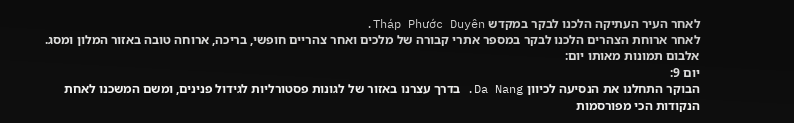לאחר העיר העתיקה הלכנו לבקר במקדש Tháp Phước Duyên.
לאחר ארוחת הצהרים הלכנו לבקר במספר אתרי קבורה של מלכים ואחר צהריים חופשי, בריכה, ארוחה טובה באזור המלון ומסג.
אלבום תמונות מאותו יום:
יום 9:
הבוקר התחלנו את הנסיעה לכיוון Da Nang. בדרך עצרנו באזור של לגונות פסטורליות לגידול פנינים, ומשם המשכנו לאחת הנקודות הכי מפורסמות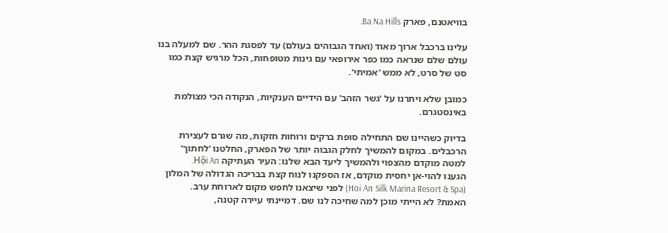בוויאטנם, פארק Ba Na Hills.

עלינו ברכבל ארוך מאוד (ואחד הגבוהים בעולם) עד לפסגת ההר. שם למעלה בנו עולם שלם שנראה כמו כפר אירופאי עם גינות מטופחות, הכל מרגיש קצת כמו סט של סרט, לא ממש 'אמיתי'.

כמובן שלא ויתרנו על 'גשר הזהב' עם הידיים הענקיות, הנקודה הכי מצולמת באינסטגרם.

בדיוק כשהיינו שם התחילה סופת ברקים ורוחות חזקות, מה שגרם לעצירת הרכבלים. במקום להמשיך לחלק הגבוה יותר של הפארק, החלטנו 'לחתוך' למטה מוקדם מהצפוי ולהמשיך ליעד הבא שלנו: העיר העתיקה Hội An.
הגענו להוי-אן יחסית מוקדם, אז הספקנו לנוח קצת בבריכה הגדולה של המלון (Hoi An Silk Marina Resort & Spa) לפני שיצאנו לחפש מקום לארוחת ערב.
האמת? לא הייתי מוכן למה שחיכה לנו שם. דמיינתי עיירה קטנה,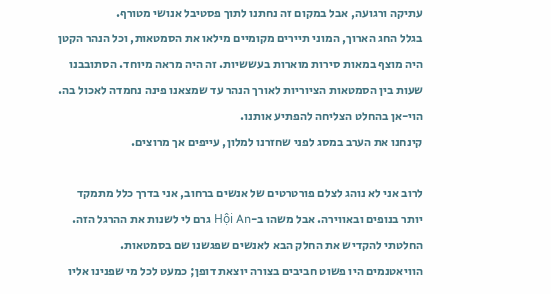עתיקה ורגועה, אבל במקום זה נחתנו לתוך פסטיבל אנושי מטורף.
בגלל החג הארוך, המוני תיירים מקומיים מילאו את הסמטאות, וכל הנהר הקטן היה מוצף במאות סירות מוארות בעששיות. זה היה מראה מיוחד. הסתובבנו שעות בין הסמטאות הציוריות לאורך הנהר עד שמצאנו פינה נחמדה לאכול בה. הוי-אן בהחלט הצליחה להפתיע אותנו.
קינחנו את הערב במסג לפני שחזרנו למלון, עייפים אך מרוצים.

לרוב אני לא נוהג לצלם פורטרטים של אנשים ברחוב, אני בדרך כלל מתמקד יותר בנופים ובאווירה. אבל משהו ב-Hội An גרם לי לשנות את ההרגל הזה. החלטתי להקדיש את החלק הבא לאנשים שפגשנו שם בסמטאות.
הוויאטנמים היו פשוט חביבים בצורה יוצאת דופן; כמעט לכל מי שפנינו אליו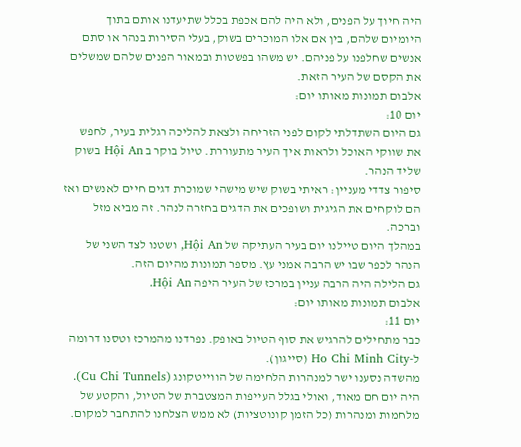היה חיוך על הפנים, ולא היה להם אכפת בכלל שתיעדנו אותם בתוך היומיום שלהם, בין אם אלו המוכרים בשוק, בעלי הסירות בנהר או סתם אנשים שחלפנו על פניהם. יש משהו בפשטות ובמאור הפנים שלהם שמשלים את הקסם של העיר הזאת.
אלבום תמונות מאותו יום:
יום 10:
גם היום השתדלתי לקום לפני הזריחה ולצאת להליכה רגלית בעיר, לחפש את שווקי האוכל ולראות איך העיר מתעוררת. טיול בוקר ב Hội An בשוק שליד הנהר.
סיפור צדדי מעניין: ראיתי בשוק שיש מישהי שמוכרת דגים חיים לאנשים ואז הם לוקחים את הגיגית ושופכים את הדגים בחזרה לנהר. זה מביא מזל וברכה.
במהלך היום טיילנו יום בעיר העתיקה של Hội An, ושטנו לצד השני של הנהר לכפר שבו יש הרבה אמני עץ. מספר תמונות מהיום הזה.
גם הלילה היה הרבה עניין במרכז של העיר היפה Hội An.
אלבום תמונות מאותו יום:
יום 11:
כבר מתחילים להרגיש את סוף הטיול באופק. נפרדנו מהמרכז וטסנו דרומה ל-Ho Chi Minh City (סייגון).
מהשדה נסענו ישר למנהרות הלחימה של הווייטקונג (Cu Chi Tunnels). היה יום חם מאוד, ואולי בגלל העייפות המצטברת של הטיול, והקטע של מלחמות ומנהרות (כל הזמן קונוטציות) לא ממש הצלחנו להתחבר למקום.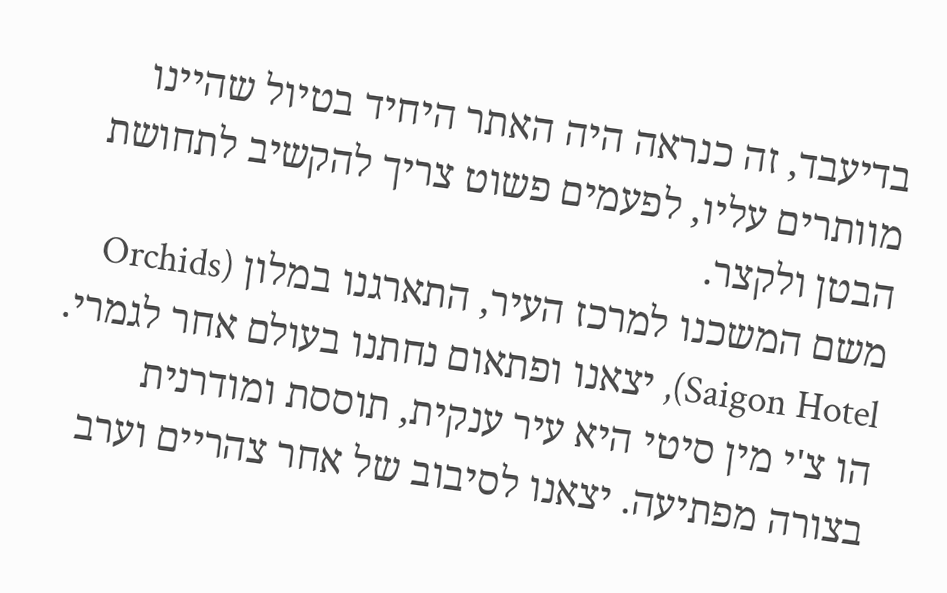בדיעבד, זה כנראה היה האתר היחיד בטיול שהיינו מוותרים עליו, לפעמים פשוט צריך להקשיב לתחושת הבטן ולקצר.
משם המשכנו למרכז העיר, התארגנו במלון (Orchids Saigon Hotel), יצאנו ופתאום נחתנו בעולם אחר לגמרי.
הו צ'י מין סיטי היא עיר ענקית, תוססת ומודרנית בצורה מפתיעה. יצאנו לסיבוב של אחר צהריים וערב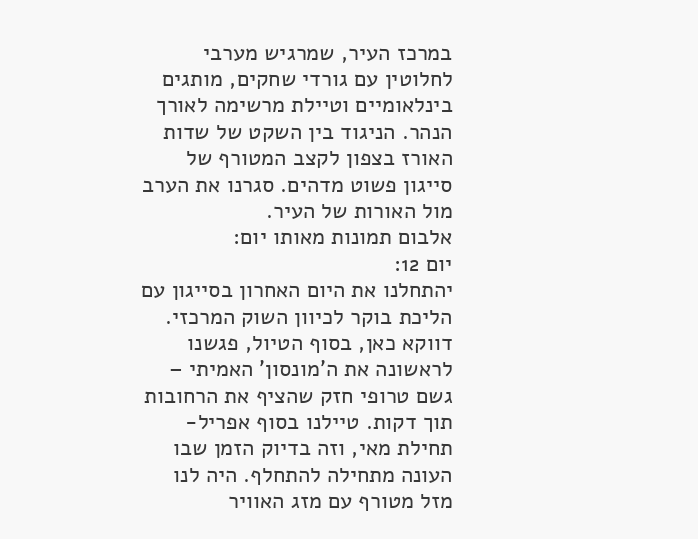במרכז העיר, שמרגיש מערבי לחלוטין עם גורדי שחקים, מותגים בינלאומיים וטיילת מרשימה לאורך הנהר. הניגוד בין השקט של שדות האורז בצפון לקצב המטורף של סייגון פשוט מדהים. סגרנו את הערב מול האורות של העיר.
אלבום תמונות מאותו יום:
יום 12:
יהתחלנו את היום האחרון בסייגון עם הליכת בוקר לכיוון השוק המרכזי. דווקא כאן, בסוף הטיול, פגשנו לראשונה את ה'מונסון' האמיתי – גשם טרופי חזק שהציף את הרחובות תוך דקות. טיילנו בסוף אפריל-תחילת מאי, וזה בדיוק הזמן שבו העונה מתחילה להתחלף. היה לנו מזל מטורף עם מזג האוויר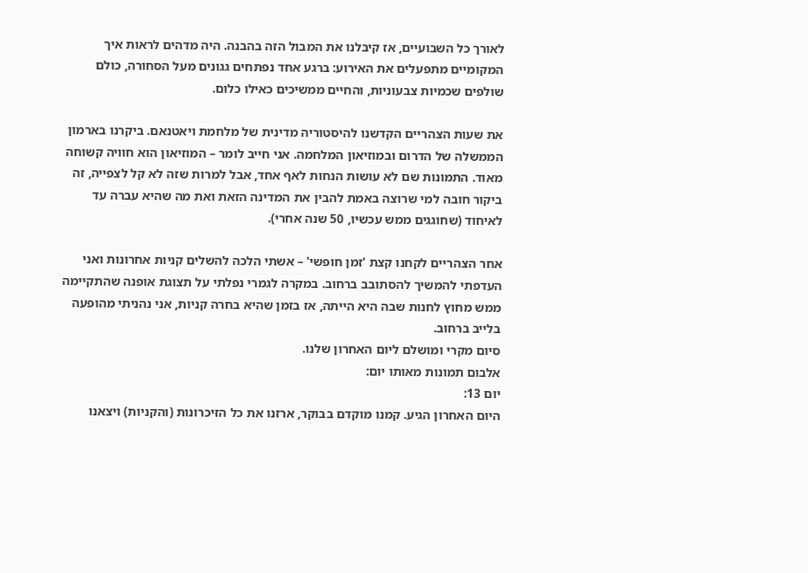לאורך כל השבועיים, אז קיבלנו את המבול הזה בהבנה. היה מדהים לראות איך המקומיים מתפעלים את האירוע: ברגע אחד נפתחים גגונים מעל הסחורה, כולם שולפים שכמיות צבעוניות, והחיים ממשיכים כאילו כלום.

את שעות הצהריים הקדשנו להיסטוריה מדינית של מלחמת ויאטנאם. ביקרנו בארמון הממשלה של הדרום ובמוזיאון המלחמה. אני חייב לומר – המוזיאון הוא חוויה קשוחה מאוד. התמונות שם לא עושות הנחות לאף אחד, אבל למרות שזה לא קל לצפייה, זה ביקור חובה למי שרוצה באמת להבין את המדינה הזאת ואת מה שהיא עברה עד לאיחוד (שחוגגים ממש עכשיו, 50 שנה אחרי).

אחר הצהריים לקחנו קצת 'זמן חופשי' – אשתי הלכה להשלים קניות אחרונות ואני העדפתי להמשיך להסתובב ברחוב. במקרה לגמרי נפלתי על תצוגת אופנה שהתקיימה ממש מחוץ לחנות שבה היא הייתה, אז בזמן שהיא בחרה קניות, אני נהניתי מהופעה בלייב ברחוב.
סיום מקרי ומושלם ליום האחרון שלנו.
אלבום תמונות מאותו יום:
יום 13:
היום האחרון הגיע. קמנו מוקדם בבוקר, ארזנו את כל הזיכרונות (והקניות) ויצאנו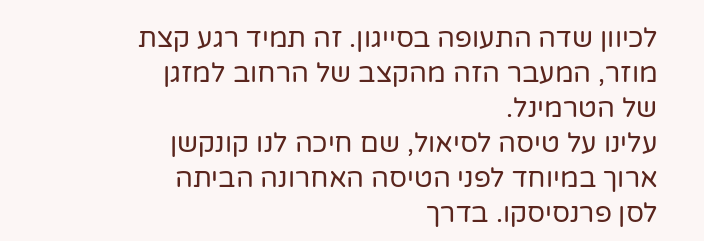לכיוון שדה התעופה בסייגון. זה תמיד רגע קצת מוזר, המעבר הזה מהקצב של הרחוב למזגן של הטרמינל.
עלינו על טיסה לסיאול, שם חיכה לנו קונקשן ארוך במיוחד לפני הטיסה האחרונה הביתה לסן פרנסיסקו. בדרך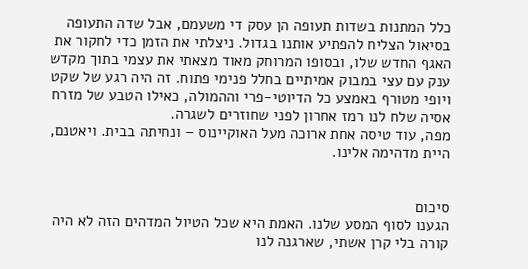כלל המתנות בשדות תעופה הן עסק די משעמם, אבל שדה התעופה בסיאול הצליח להפתיע אותנו בגדול. ניצלתי את הזמן כדי לחקור את האגף החדש שלו, ובסופו המרוחק מאוד מצאתי את עצמי בתוך מקדש ענק עם עצי במבוק אמיתיים בחלל פנימי פתוח. זה היה רגע של שקט ויופי מטורף באמצע כל הדיוטי-פרי וההמולה, כאילו הטבע של מזרח אסיה שלח לנו רמז אחרון לפני שחוזרים לשגרה.
מפה, עוד טיסה אחת ארוכה מעל האוקיינוס – ונחיתה בבית. ויאטנם, היית מדהימה אלינו.


סיכום
הגענו לסוף המסע שלנו. האמת היא שכל הטיול המדהים הזה לא היה קורה בלי קרן אשתי, שארגנה לנו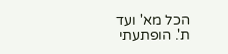הכל מא' ועד ת'. הופתעתי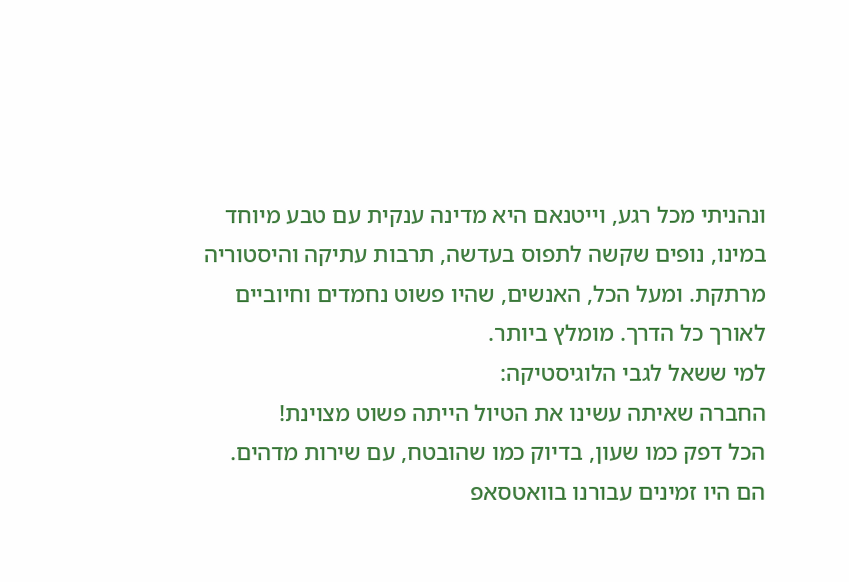ונהניתי מכל רגע, וייטנאם היא מדינה ענקית עם טבע מיוחד במינו, נופים שקשה לתפוס בעדשה, תרבות עתיקה והיסטוריה מרתקת. ומעל הכל, האנשים, שהיו פשוט נחמדים וחיוביים לאורך כל הדרך. מומלץ ביותר.
למי ששאל לגבי הלוגיסטיקה:
החברה שאיתה עשינו את הטיול הייתה פשוט מצוינת!
הכל דפק כמו שעון, בדיוק כמו שהובטח, עם שירות מדהים. הם היו זמינים עבורנו בוואטסאפ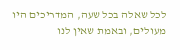לכל שאלה בכל שעה, המדריכים היו מעולים, ובאמת שאין לנו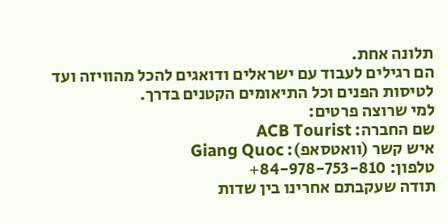תלונה אחת.
הם רגילים לעבוד עם ישראלים ודואגים להכל מהוויזה ועד לטיסות הפנים וכל התיאומים הקטנים בדרך.
למי שרוצה פרטים:
שם החברה: ACB Tourist
איש קשר (וואטסאפ): Giang Quoc
טלפון: 84-978-753-810+
תודה שעקבתם אחרינו בין שדות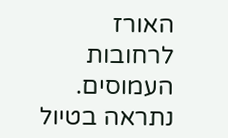האורז לרחובות העמוסים. נתראה בטיול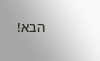הבא!